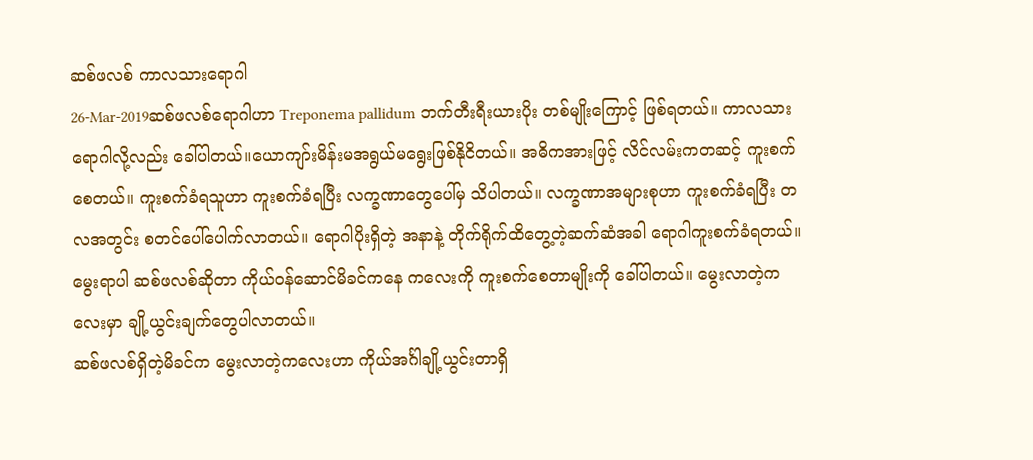ဆစ်ဖလစ် ကာလသားရောဂါ
26-Mar-2019ဆစ်ဖလစ်ရောဂါဟာ Treponema pallidum ဘက်တီးရီးယားပိုး တစ်မျိုးကြောင့် ဖြစ်ရတယ်။ ကာလသားရောဂါလို့လည်း ခေါ်ပါတယ်။ယောကျာ်းမိန်းမအရွယ်မရွေးဖြစ်နိုငိတယ်။ အဓိကအားဖြင့် လိင်လမ်းကတဆင့် ကူးစက်စေတယ်။ ကူးစက်ခံရသူဟာ ကူးစက်ခံရပြီး လက္ခဏာတွေပေါ်မှ သိပါတယ်။ လက္ခဏာအများစုဟာ ကူးစက်ခံရပြီး တလအတွင်း စတင်ပေါ်ပေါက်လာတယ်။ ရောဂါပိုးရှိတဲ့ အနာနဲ့ တိုက်ရိုက်ထိတွေ့တဲ့ဆက်ဆံအခါ ရောဂါကူးစက်ခံရတယ်။ မွေးရာပါ ဆစ်ဖလစ်ဆိုတာ ကိုယ်ဝန်ဆောင်မိခင်ကနေ ကလေးကို ကူးစက်စေတာမျိုးကို ခေါ်ပါတယ်။ မွေးလာတဲ့ကလေးမှာ ချို့ယွင်းချက်တွေပါလာတယ်။
ဆစ်ဖလစ်ရှိတဲ့မိခင်က မွေးလာတဲ့ကလေးဟာ ကိုယ်အင်္ဂါချို့ယွင်းတာရှိ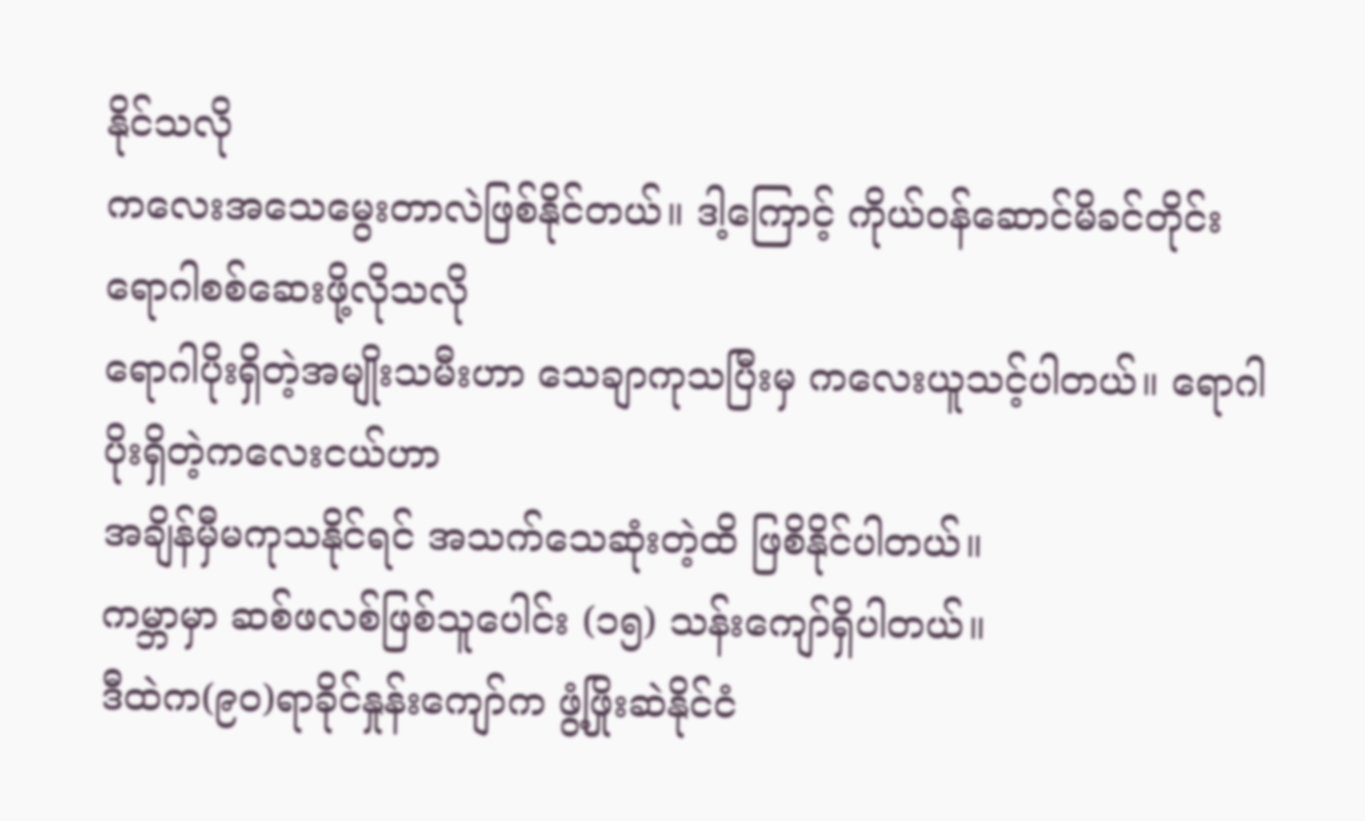နိုင်သလို
ကလေးအသေမွေးတာလဲဖြစ်နိုင်တယ်။ ဒါ့ကြောင့် ကိုယ်ဝန်ဆောင်မိခင်တိုင်း ရောဂါစစ်ဆေးဖို့လိုသလို
ရောဂါပိုးရှိတဲ့အမျိုးသမီးဟာ သေချာကုသပြီးမှ ကလေးယူသင့်ပါတယ်။ ရောဂါပိုးရှိတဲ့ကလေးငယ်ဟာ
အချိန်မှီမကုသနိုင်ရင် အသက်သေဆုံးတဲ့ထိ ဖြစိနိုင်ပါတယ်။
ကမ္ဘာမှာ ဆစ်ဖလစ်ဖြစ်သူပေါင်း (၁၅) သန်းကျော်ရှိပါတယ်။
ဒီထဲက(၉၀)ရာခိုင်နှုန်းကျော်က ဖွံ့ဖြိုးဆဲနိုင်ငံ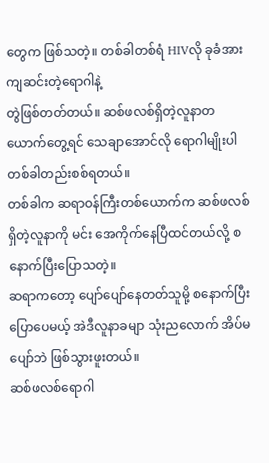တွေက ဖြစ်သတဲ့။ တစ်ခါတစ်ရံ HIVလို ခုခံအားကျဆင်းတဲ့ရောဂါနဲ့
တွဲဖြစ်တတ်တယ်။ ဆစ်ဖလစ်ရှိတဲ့လူနာတယောက်တွေ့ရင် သေချာအောင်လို ရောဂါမျိုးပါတစ်ခါတည်းစစ်ရတယ်။
တစ်ခါက ဆရာဝန်ကြီးတစ်ယောက်က ဆစ်ဖလစ်ရှိတဲ့လူနာကို မင်း အေကိုက်နေပြီထင်တယ်လို့ စနောက်ပြီးပြောသတဲ့။
ဆရာကတော့ ပျော်ပျော်နေတတ်သူမို့ စနောက်ပြီး ပြောပေမယ့် အဲဒီလူနာခမျာ သုံးညလောက် အိပ်မပျော်ဘဲ ဖြစ်သွားဖူးတယ်။
ဆစ်ဖလစ်ရောဂါ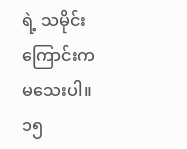ရဲ့ သမိုင်းကြောင်းက မသေးပါ။ ၁၅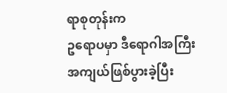ရာစုတုန်းက
ဥရောပမှာ ဒီရောဂါအကြီးအကျယ်ဖြစ်ပွားခဲ့ပြီး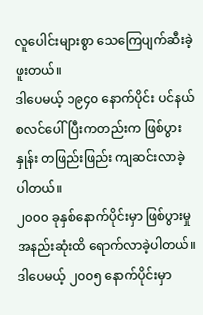လူပေါင်းများစွာ သေကြေပျက်ဆီးခဲ့ဖူးတယ်။
ဒါပေမယ့် ၁၉၄၀ နောက်ပိုင်း ပင်နယ်စလင်ပေါ်ပြီးကတည်းက ဖြစ်ပွားနှုန်း တဖြည်းဖြည်း ကျဆင်းလာခဲ့ပါတယ်။
၂၀၀၀ ခုနှစ်နောက်ပိုင်းမှာ ဖြစ်ပွားမှုအနည်းဆုံးထိ ရောက်လာခဲ့ပါတယ်။ ဒါပေမယ့် ၂၀၀၅ နောက်ပိုင်းမှာ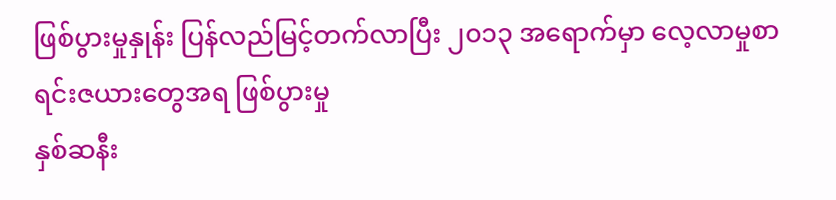ဖြစ်ပွားမှုနှုန်း ပြန်လည်မြင့်တက်လာပြီး ၂၀၁၃ အရောက်မှာ လေ့လာမှုစာရင်းဇယားတွေအရ ဖြစ်ပွားမှု
နှစ်ဆနီး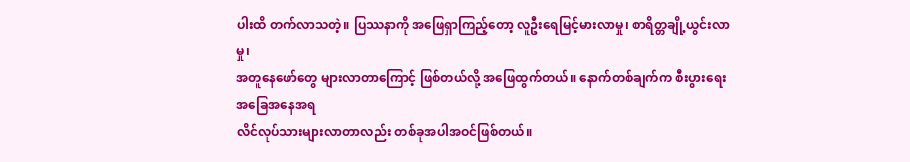ပါးထိ တက်လာသတဲ့။ ပြဿနာကို အဖြေရှာကြည့်တော့ လူဦးရေမြင့်မားလာမှု၊ စာရိတ္တချို့ယွင်းလာမှု၊
အတူနေဖော်တွေ များလာတာကြောင့် ဖြစ်တယ်လို့ အဖြေထွက်တယ်။ နောက်တစ်ချက်က စီးပွားရေးအခြေအနေအရ
လိင်လုပ်သားများလာတာလည်း တစ်ခုအပါအဝင်ဖြစ်တယ်။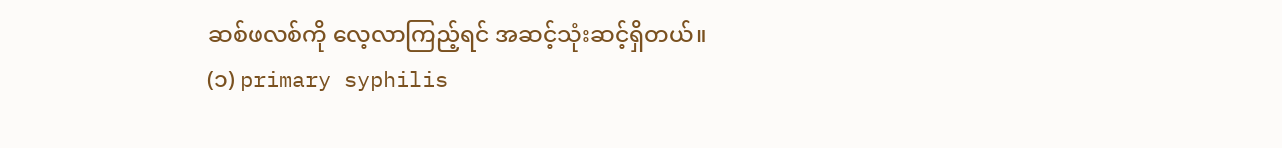ဆစ်ဖလစ်ကို လေ့လာကြည့်ရင် အဆင့်သုံးဆင့်ရှိတယ်။
(၁) primary syphilis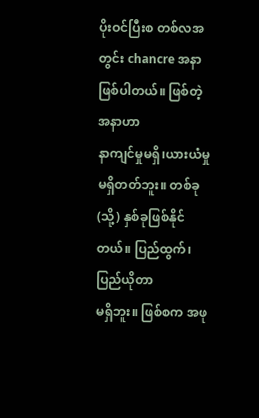ပိုးဝင်ပြီးစ တစ်လအတွင်း chancre အနာဖြစ်ပါတယ်။ ဖြစ်တဲ့အနာဟာ
နာကျင်မှုမရှိ၊ယားယံမှုမရှိတတ်ဘူး။ တစ်ခု (သို့) နှစ်ခုဖြစ်နိုင်တယ်။ ပြည်ထွက်၊ ပြည်ယိုတာ
မရှိဘူး။ ဖြစ်စက အဖု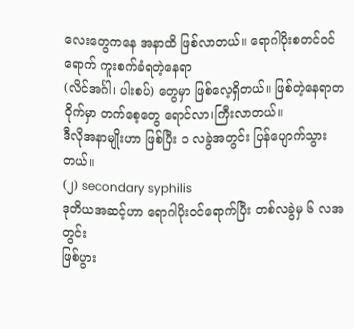လေးတွေကနေ အနာထိ ဖြစ်လာတယ်။ ရောဂါပိုးစတင်ဝင်ရောက် ကူးစက်ခံရတဲ့နေရာ
(လိင်အင်္ဂါ၊ ပါးစပ်) တွေမှာ ဖြစ်လေ့ရှိတယ်။ ဖြစ်တဲ့နေရာတဝိုက်မှာ တက်စေ့တွေ ရောင်လာ၊ကြီးလာတယ်။
ဒီလိုအနာမျိုးဟာ ဖြစ်ပြီး ၁ လခွဲအတွင်း ပြန်ပျောက်သွားတယ်။
(၂) secondary syphilis
ဒုတိယအဆင့်ဟာ ရောဂါပိုးဝင်ရောက်ပြီး တစ်လခွဲမှ ၆ လအတွင်း
ဖြစ်ပွား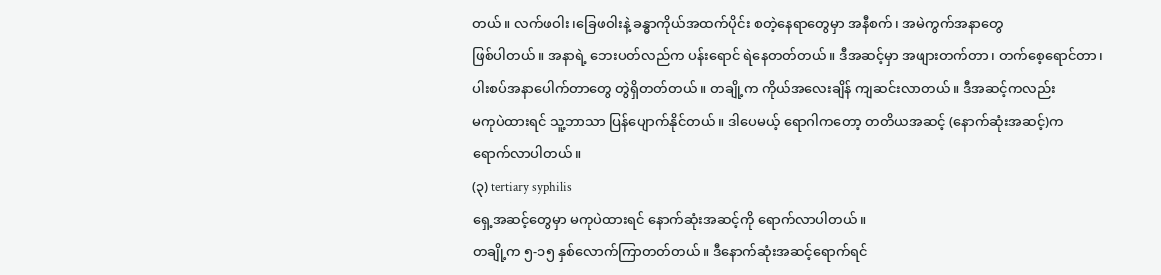တယ်။ လက်ဖဝါး၊ခြေဖဝါးနဲ့ ခန္ဓာကိုယ်အထက်ပိုင်း စတဲ့နေရာတွေမှာ အနီစက်၊ အမဲကွက်အနာတွေ
ဖြစ်ပါတယ်။ အနာရဲ့ ဘေးပတ်လည်က ပန်းရောင် ရဲနေတတ်တယ်။ ဒီအဆင့်မှာ အဖျားတက်တာ၊ တက်စေ့ရောင်တာ၊
ပါးစပ်အနာပေါက်တာတွေ တွဲရှိတတ်တယ်။ တချို့က ကိုယ်အလေးချိန် ကျဆင်းလာတယ်။ ဒီအဆင့်ကလည်း
မကုပဲထားရင် သူ့ဘာသာ ပြန်ပျောက်နိုင်တယ်။ ဒါပေမယ့် ရောဂါကတော့ တတိယအဆင့် (နောက်ဆုံးအဆင့်)က
ရောက်လာပါတယ်။
(၃) tertiary syphilis
ရှေ့အဆင့်တွေမှာ မကုပဲထားရင် နောက်ဆုံးအဆင့်ကို ရောက်လာပါတယ်။
တချို့က ၅-၁၅ နှစ်လောက်ကြာတတ်တယ်။ ဒီနောက်ဆုံးအဆင့်ရောက်ရင်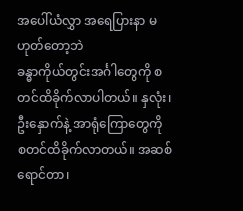အပေါ်ယံလွှာ အရေပြားနာ မဟုတ်တော့ဘဲ
ခန္ဓာကိုယ်တွင်းအင်္ဂါတွေကို စတင်ထိခိုက်လာပါတယ်။ နှလုံး၊ ဦးနှောက်နဲ့ အာရုံကြောတွေကို
စတင်ထိခိုက်လာတယ်။ အဆစ်ရောင်တာ၊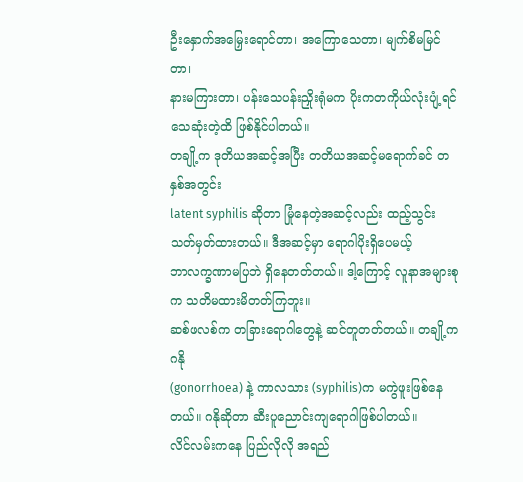ဦးနှောက်အမြှေးရောင်တာ၊ အကြောသေတာ၊ မျက်စိမမြင်တာ၊
နားမကြားတာ၊ ပန်းသေပန်းညှိုးရုံမက ပိုးကတကိုယ်လုံးပျံ့ရင် သေဆုံးတဲ့ထိ ဖြစ်နိုင်ပါတယ်။
တချို့က ဒုတိယအဆင့်အပြီး တတိယအဆင့်မရောက်ခင် တနှစ်အတွင်း
latent syphilis ဆိုတာ မြုံနေတဲ့အဆင့်လည်း ထည့်သွင်းသတ်မှတ်ထားတယ်။ ဒီအဆင့်မှာ ရောဂါပိုးရှိပေမယ့်
ဘာလက္ခဏာမပြဘဲ ရှိနေတတ်တယ်။ ဒါ့ကြောင့် လူနာအများစုက သတိမထားမိတတ်ကြဘူး။
ဆစ်ဖလစ်က တခြားရောဂါတွေနဲ့ ဆင်တူတတ်တယ်။ တချို့က ဂနို
(gonorrhoea) နဲ့ ကာလသား (syphilis)က မကွဲဖူးဖြစ်နေတယ်။ ဂနိုဆိုတာ ဆီးပူညောင်းကျရောဂါဖြစ်ပါတယ်။
လိင်လမ်းကနေ ပြည်လိုလို အရည်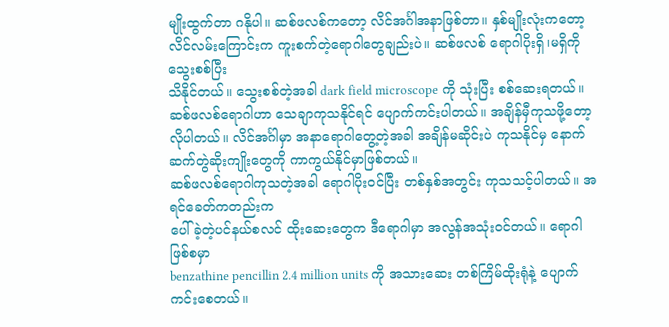မျိုးထွက်တာ ဂနိုပါ။ ဆစ်ဖလစ်ကတော့ လိင်အင်္ဂါအနာဖြစ်တာ။ နှစ်မျိုးလုံးကတော့
လိင်လမ်းကြောင်းက ကူးစက်တဲ့ရောဂါတွေချည်းပဲ။ ဆစ်ဖလစ် ရောဂါပိုးရှိ၊မရှိကို သွေးစစ်ပြီး
သိနိုင်တယ်။ သွေးစစ်တဲ့အခါ dark field microscope ကို သုံးပြီး စစ်ဆေးရတယ်။
ဆစ်ဖလစ်ရောဂါဟာ သေချာကုသနိုင်ရင် ပျောက်ကင်းပါတယ်။ အချိန်မှီကုသဖို့တော့
လိုပါတယ်။ လိင်အင်္ဂါမှာ အနာရောဂါတွေ့တဲ့အခါ အချိန်မဆိုင်းပဲ ကုသနိုင်မှ နောက်ဆက်တွဲဆိုးကျိုးတွေကို ကာကွယ်နိုင်မှာဖြစ်တယ်။
ဆစ်ဖလစ်ရောဂါကုသတဲ့အခါ ရောဂါပိုးဝင်ပြီး တစ်နှစ်အတွင်း ကုသသင့်ပါတယ်။ အရင်ခေတ်ကတည်းက
ပေါ်ခဲ့တဲ့ပင်နယ်စလင် ထိုးဆေးတွေက ဒီရောဂါမှာ အလွန်အသုံးဝင်တယ်။ ရောဂါဖြစ်စမှာ
benzathine pencillin 2.4 million units ကို အသားဆေး တစ်ကြိမ်ထိုးရုံနဲ့ ပျောက်ကင်းစေတယ်။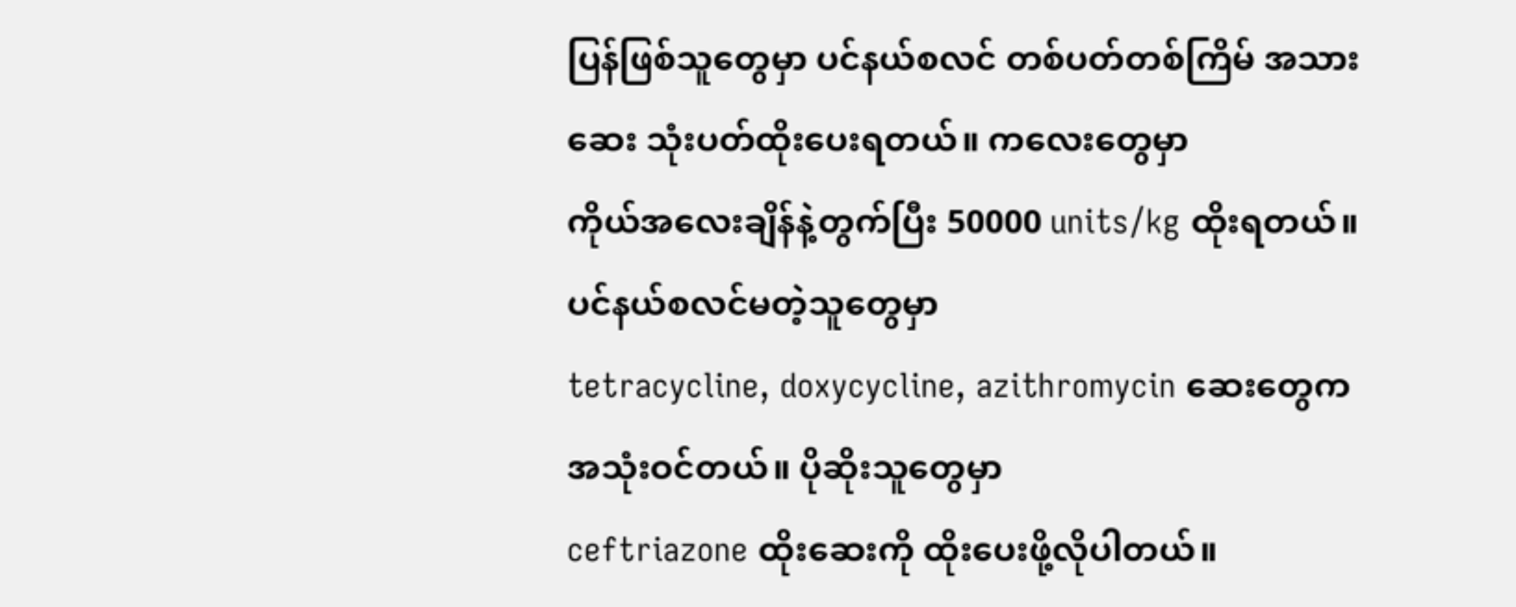ပြန်ဖြစ်သူတွေမှာ ပင်နယ်စလင် တစ်ပတ်တစ်ကြိမ် အသားဆေး သုံးပတ်ထိုးပေးရတယ်။ ကလေးတွေမှာ
ကိုယ်အလေးချိန်နဲ့တွက်ပြီး 50000 units/kg ထိုးရတယ်။ ပင်နယ်စလင်မတဲ့သူတွေမှာ
tetracycline, doxycycline, azithromycin ဆေးတွေက အသုံးဝင်တယ်။ ပိုဆိုးသူတွေမှာ
ceftriazone ထိုးဆေးကို ထိုးပေးဖို့လိုပါတယ်။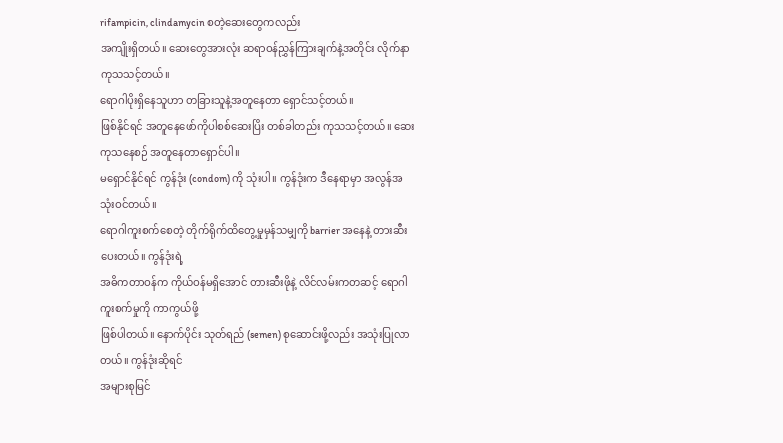rifampicin, clindamycin စတဲ့ဆေးတွေကလည်း
အကျိုးရှိတယ်။ ဆေးတွေအားလုံး ဆရာဝန်ညွှန်ကြားချက်နဲ့အတိုင်း လိုက်နာကုသသင့်တယ်။
ရောဂါပိုးရှိနေသူဟာ တခြားသူနဲ့အတူနေတာ ရှောင်သင့်တယ်။
ဖြစ်နိုင်ရင် အတူနေဖော်ကိုပါစစ်ဆေးပြိး တစ်ခါတည်း ကုသသင့်တယ်။ ဆေးကုသနေစဉ် အတူနေတာရှောင်ပါ။
မရှောင်နိုင်ရင် ကွန်ဒုံး (condom) ကို သုံးပါ။ ကွန်ဒုံးက ဒီနေရာမှာ အလွန်အသုံးဝင်တယ်။
ရောဂါကူးစက်စေတဲ့ တိုက်ရိုက်ထိတွေ့မှုမှန်သမျှကို barrier အနေနဲ့ တားဆီးပေးတယ်။ ကွန်ဒုံးရဲ့
အဓိကတာဝန်က ကိုယ်ဝန်မရှိအောင် တားဆီးဖိုနဲ့ လိင်လမ်းကတဆင့် ရောဂါကူးစက်မှုကို ကာကွယ်ဖို့
ဖြစ်ပါတယ်။ နောက်ပိုင်း သုတ်ရည် (semen) စုဆောင်းဖို့လည်း အသုံးပြုလာတယ်။ ကွန်ဒုံးဆိုရင်
အများစုမြင်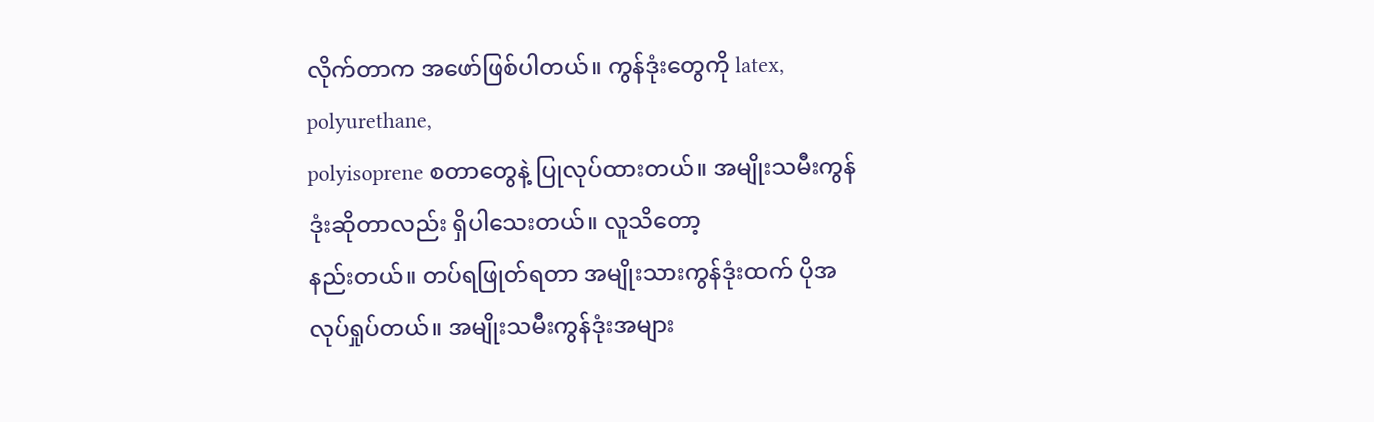လိုက်တာက အဖော်ဖြစ်ပါတယ်။ ကွန်ဒုံးတွေကို latex, polyurethane,
polyisoprene စတာတွေနဲ့ ပြုလုပ်ထားတယ်။ အမျိုးသမီးကွန်ဒုံးဆိုတာလည်း ရှိပါသေးတယ်။ လူသိတော့
နည်းတယ်။ တပ်ရဖြုတ်ရတာ အမျိုးသားကွန်ဒုံးထက် ပိုအလုပ်ရှုပ်တယ်။ အမျိုးသမီးကွန်ဒုံးအများ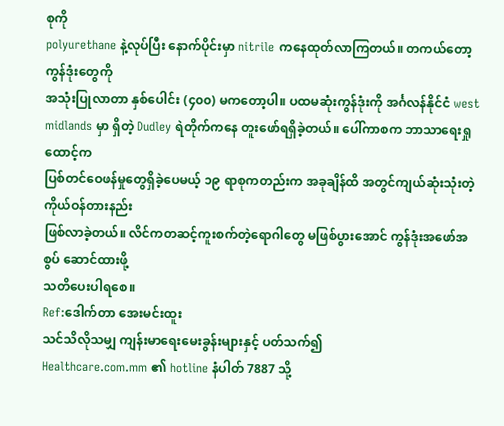စုကို
polyurethane နဲ့လုပ်ပြီး နောက်ပိုင်းမှာ nitrile ကနေထုတ်လာကြတယ်။ တကယ်တော့ ကွန်ဒုံးတွေကို
အသုံးပြုလာတာ နှစ်ပေါင်း (၄၀၀) မကတော့ပါ။ ပထမဆုံးကွန်ဒုံးကို အင်္ဂလန်နိုင်ငံ west
midlands မှာ ရှိတဲ့ Dudley ရဲတိုက်ကနေ တူးဖော်ရရှိခဲ့တယ်။ ပေါ်ကာစက ဘာသာရေးရှုထောင့်က
ပြစ်တင်ဝေဖန်မှုတွေရှိခဲ့ပေမယ့် ၁၉ ရာစုကတည်းက အခုချိန်ထိ အတွင်ကျယ်ဆုံးသုံးတဲ့ ကိုယ်ဝန်တားနည်း
ဖြစ်လာခဲ့တယ်။ လိင်ကတဆင့်ကူးစက်တဲ့ရောဂါတွေ မဖြစ်ပွားအောင် ကွန်ဒုံးအဖော်အစွပ် ဆောင်ထားဖို့
သတိပေးပါရစေ။
Ref:ဒေါက်တာ အေးမင်းထူး
သင်သိလိုသမျှ ကျန်းမာရေးမေးခွန်းများနှင့် ပတ်သက်၍
Healthcare.com.mm ၏ hotline နံပါတ် 7887 သို့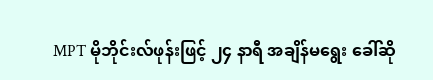MPT မိုဘိုင်းလ်ဖုန်းဖြင့် ၂၄ နာရီ အချိန်မရွေး ခေါ်ဆို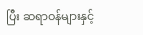ပြီး ဆရာဝန်များနှင့်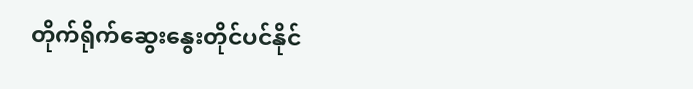တိုက်ရိုက်ဆွေးနွေးတိုင်ပင်နိုင်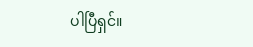ပါပြီရှင်။